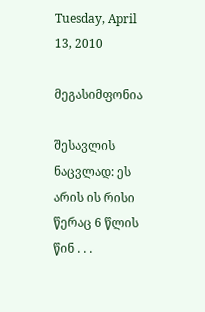Tuesday, April 13, 2010

მეგასიმფონია

შესავლის ნაცვლად: ეს არის ის რისი წერაც 6 წლის წინ . . .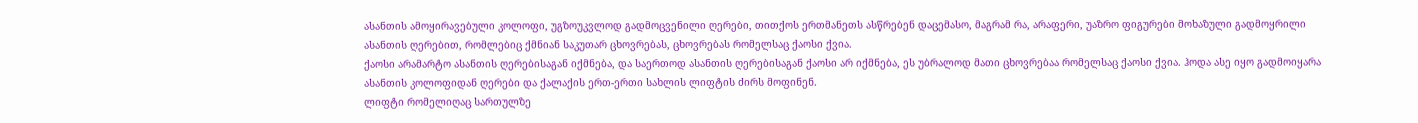ასანთის ამოყირავებული კოლოფი, უგზოუკვლოდ გადმოცვენილი ღერები, თითქოს ერთმანეთს ასწრებენ დაცემასო, მაგრამ რა, არაფერი, უაზრო ფიგურები მოხაზული გადმოყრილი ასანთის ღერებით, რომლებიც ქმნიან საკუთარ ცხოვრებას, ცხოვრებას რომელსაც ქაოსი ქვია.
ქაოსი არამარტო ასანთის ღერებისაგან იქმნება, და საერთოდ ასანთის ღერებისაგან ქაოსი არ იქმნება, ეს უბრალოდ მათი ცხოვრებაა რომელსაც ქაოსი ქვია. ჰოდა ასე იყო გადმოიყარა ასანთის კოლოფიდან ღერები და ქალაქის ერთ-ერთი სახლის ლიფტის ძირს მოფინენ.
ლიფტი რომელიღაც სართულზე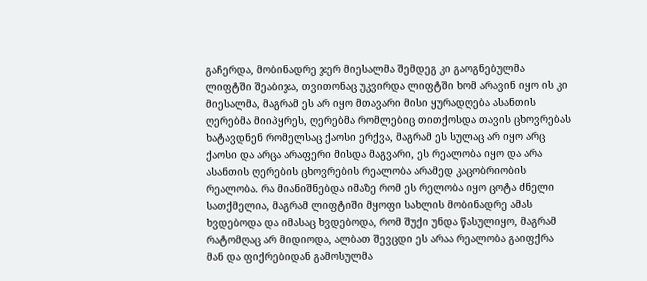გაჩერდა, მობინადრე ჯერ მიესალმა შემდეგ კი გაოგნებულმა ლიფტში შეაბიჯა, თვითონაც უკვირდა ლიფტში ხომ არავინ იყო ის კი მიესალმა, მაგრამ ეს არ იყო მთავარი მისი ყურადღება ასანთის ღერებმა მიიპყრეს, ღერებმა რომლებიც თითქოსდა თავის ცხოვრებას ხატავდნენ რომელსაც ქაოსი ერქვა, მაგრამ ეს სულაც არ იყო არც ქაოსი და არცა არაფერი მისდა მაგვარი, ეს რეალობა იყო და არა ასანთის ღერების ცხოვრების რეალობა არამედ კაცობრიობის რეალობა. რა მიანიშნებდა იმაზე რომ ეს რელობა იყო ცოტა ძნელი სათქმელია, მაგრამ ლიფტიში მყოფი სახლის მობინადრე ამას ხვდებოდა და იმასაც ხვდებოდა, რომ შუქი უნდა წასულიყო, მაგრამ რატომღაც არ მიდიოდა, ალბათ შევცდი ეს არაა რეალობა გაიფქრა მან და ფიქრებიდან გამოსულმა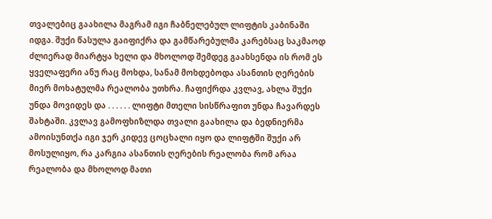თვალებიც გაახილა მაგრამ იგი ჩაბნელებულ ლიფტის კაბინაში იდგა. შუქი წასულა გაიფიქრა და გამწარებულმა კარებსაც საკმაოდ ძლიერად მიარტყა ხელი და მხოლოდ შემდეგ გაახსენდა ის რომ ეს ყველაფერი ანუ რაც მოხდა, სანამ მოხდებოდა ასანთის ღერების მიერ მოხატულმა რეალობა უთხრა. ჩაფიქრდა კვლავ, ახლა შუქი უნდა მოვიდეს და . . . . . . ლიფტი მთელი სისწრაფით უნდა ჩავარდეს შახტაში. კვლავ გამოფხიზლდა თვალი გაახილა და ბედნიერმა ამოისუნთქა იგი ჯერ კიდევ ცოცხალი იყო და ლიფტში შუქი არ მოსულიყო, რა კარგია ასანთის ღერების რეალობა რომ არაა რეალობა და მხოლოდ მათი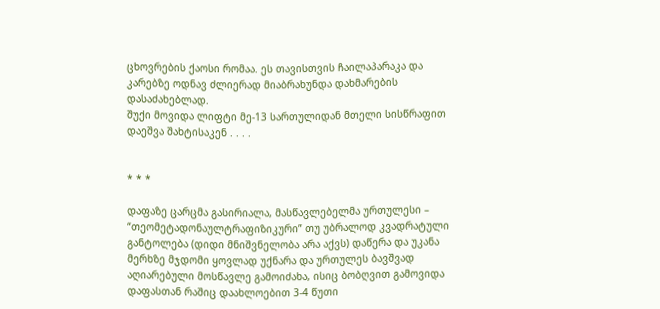ცხოვრების ქაოსი რომაა. ეს თავისთვის ჩაილაპარაკა და კარებზე ოდნავ ძლიერად მიაბრახუნდა დახმარების დასაძახებლად.
შუქი მოვიდა ლიფტი მე-13 სართულიდან მთელი სისწრაფით დაეშვა შახტისაკენ . . . .


* * *

დაფაზე ცარცმა გასირიალა, მასწავლებელმა ურთულესი – “თეომეტადონაულტრაფიზიკური” თუ უბრალოდ კვადრატული განტოლება (დიდი მნიშვნელობა არა აქვს) დაწერა და უკანა მერხზე მჯდომი ყოვლად უქნარა და ურთულეს ბავშვად აღიარებული მოსწავლე გამოიძახა, ისიც ბობღვით გამოვიდა დაფასთან რაშიც დაახლოებით 3-4 წუთი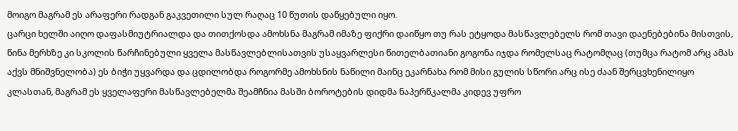მოიგო მაგრამ ეს არაფერი რადგან გაკვეთილი სულ რაღაც 10 წუთის დაწყებული იყო.
ცარცი ხელში აიღო დაფასმიუტრიალდა და თითქოსდა ამოხსნა მაგრამ იმაზე ფიქრი დაიწყო თუ რას ეტყოდა მასწავლებელს რომ თავი დაენებებინა მისთვის, წინა მერხზე კი სკოლის წარჩინებული ყველა მასწავლებლისათვის უსაყვარლესი წითელბათიანი გოგონა იჯდა რომელსაც რატომღაც (თუმცა რატომ არც ამას აქვს მნიშვნელობა) ეს ბიჭი უყვარდა და ცდილობდა როგორმე ამოხსნის ნაწილი მაინც ეკარნახა რომ მისი გულის სწორი არც ისე ძაან შერცვხენილიყო კლასთან, მაგრამ ეს ყველაფერი მასწავლებელმა შეამჩნია მასში ბოროტების დიდმა ნაპერწკალმა კიდევ უფრო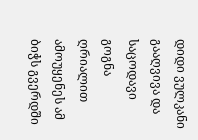დიდი ვულკანი გააღვივა და საცოდავი გოგნა ღრიალით ამოუყენეს ამ ბიჭს გვერდში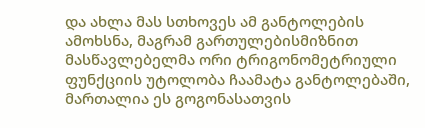და ახლა მას სთხოვეს ამ განტოლების ამოხსნა, მაგრამ გართულებისმიზნით მასწავლებელმა ორი ტრიგონომეტრიული ფუნქციის უტოლობა ჩაამატა განტოლებაში, მართალია ეს გოგონასათვის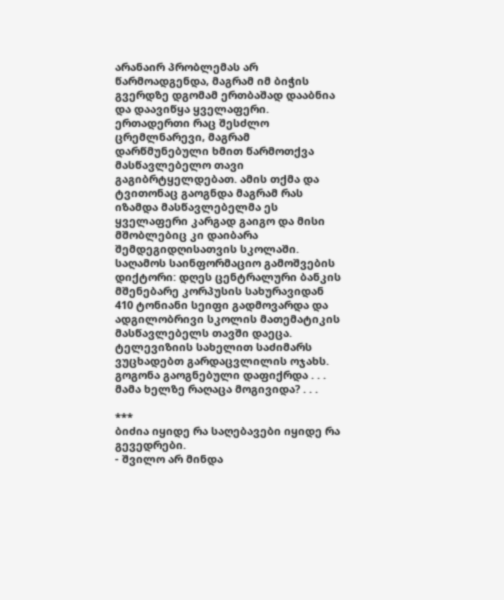არანაირ პრობლემას არ წარმოადგენდა, მაგრამ იმ ბიჭის გვერდზე დგომამ ერთბაშად დააბნია და დაავიწყა ყველაფერი. ერთადერთი რაც შესძლო ცრემლნარევი, მაგრამ დარწმუნებული ხმით წარმოთქვა მასწავლებელო თავი გაგიბრტყელდებათ. ამის თქმა და ტვითონაც გაოგნდა მაგრამ რას იზამდა მასწავლებელმა ეს ყველაფერი კარგად გაიგო და მისი მშობლებიც კი დაიბარა შემდეგიდღისათვის სკოლაში.
საღამოს საინფორმაციო გამოშვების დიქტორი: დღეს ცენტრალური ბანკის მშენებარე კორპუსის სახურავიდან 410 ტონიანი სეიფი გადმოვარდა და ადგილობრივი სკოლის მათემატიკის მასწავლებელს თავში დაეცა. ტელევიზიის სახელით საძიმარს ვუცხადებთ გარდაცვლილის ოჯახს.
გოგონა გაოგნებული დაფიქრდა . . .
მამა ხელზე რაღაცა მოგივიდა? . . .

***
ბიძია იყიდე რა საღებავები იყიდე რა გევედრები.
- შვილო არ მინდა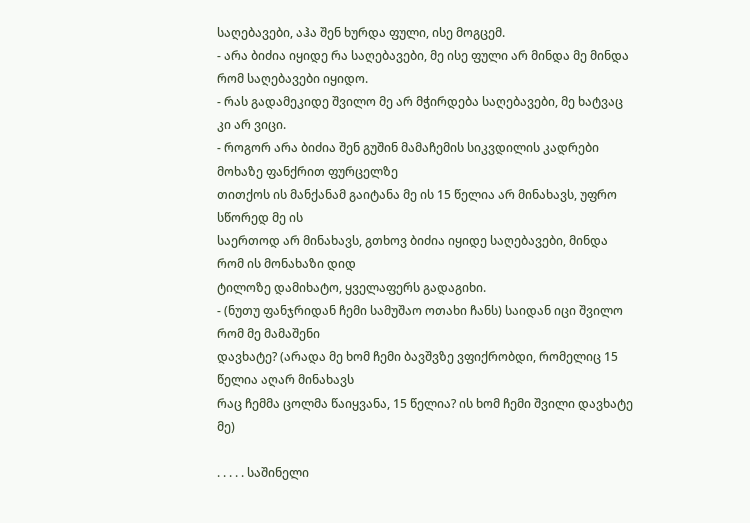საღებავები, აჰა შენ ხურდა ფული, ისე მოგცემ.
- არა ბიძია იყიდე რა საღებავები, მე ისე ფული არ მინდა მე მინდა რომ საღებავები იყიდო.
- რას გადამეკიდე შვილო მე არ მჭირდება საღებავები, მე ხატვაც კი არ ვიცი.
- როგორ არა ბიძია შენ გუშინ მამაჩემის სიკვდილის კადრები მოხაზე ფანქრით ფურცელზე
თითქოს ის მანქანამ გაიტანა მე ის 15 წელია არ მინახავს, უფრო სწორედ მე ის
საერთოდ არ მინახავს, გთხოვ ბიძია იყიდე საღებავები, მინდა რომ ის მონახაზი დიდ
ტილოზე დამიხატო, ყველაფერს გადაგიხი.
- (ნუთუ ფანჯრიდან ჩემი სამუშაო ოთახი ჩანს) საიდან იცი შვილო რომ მე მამაშენი
დავხატე? (არადა მე ხომ ჩემი ბავშვზე ვფიქრობდი, რომელიც 15 წელია აღარ მინახავს
რაც ჩემმა ცოლმა წაიყვანა, 15 წელია? ის ხომ ჩემი შვილი დავხატე მე)

. . . . . საშინელი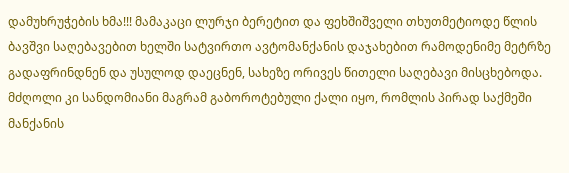დამუხრუჭების ხმა!!! მამაკაცი ლურჯი ბერეტით და ფეხშიშველი თხუთმეტიოდე წლის ბავშვი საღებავებით ხელში სატვირთო ავტომანქანის დაჯახებით რამოდენიმე მეტრზე გადაფრინდნენ და უსულოდ დაეცნენ, სახეზე ორივეს წითელი საღებავი მისცხებოდა. მძღოლი კი სანდომიანი მაგრამ გაბოროტებული ქალი იყო, რომლის პირად საქმეში მანქანის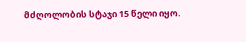მძღოლობის სტაჯი 15 წელი იყო.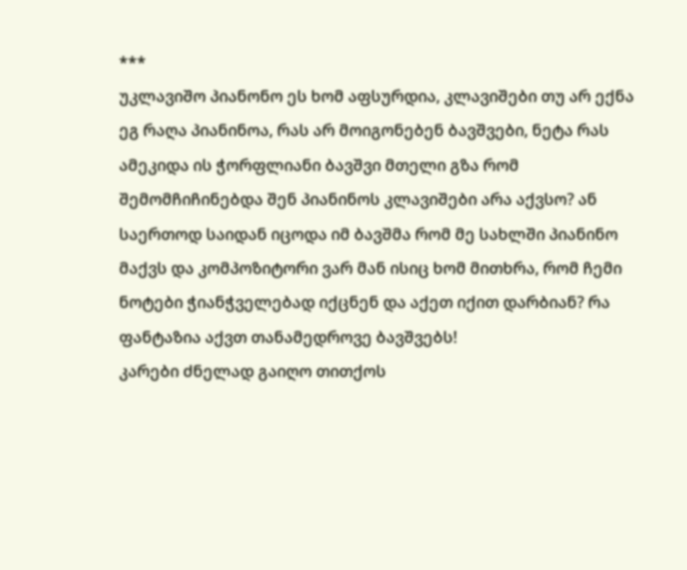***
უკლავიშო პიანონო ეს ხომ აფსურდია, კლავიშები თუ არ ექნა ეგ რაღა პიანინოა, რას არ მოიგონებენ ბავშვები, ნეტა რას ამეკიდა ის ჭორფლიანი ბავშვი მთელი გზა რომ შემომჩიჩინებდა შენ პიანინოს კლავიშები არა აქვსო? ან საერთოდ საიდან იცოდა იმ ბავშმა რომ მე სახლში პიანინო მაქვს და კომპოზიტორი ვარ მან ისიც ხომ მითხრა, რომ ჩემი ნოტები ჭიანჭველებად იქცნენ და აქეთ იქით დარბიან? რა ფანტაზია აქვთ თანამედროვე ბავშვებს!
კარები ძნელად გაიღო თითქოს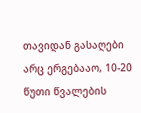თავიდან გასაღები არც ერგებააო, 10-20 წუთი წვალების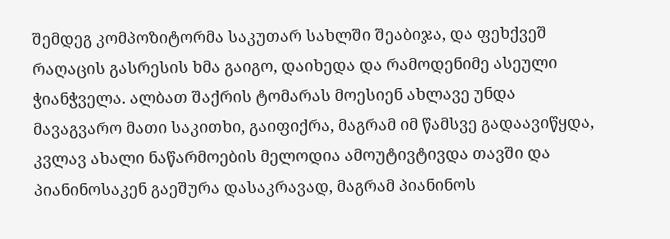შემდეგ კომპოზიტორმა საკუთარ სახლში შეაბიჯა, და ფეხქვეშ რაღაცის გასრესის ხმა გაიგო, დაიხედა და რამოდენიმე ასეული ჭიანჭველა. ალბათ შაქრის ტომარას მოესიენ ახლავე უნდა მავაგვარო მათი საკითხი, გაიფიქრა, მაგრამ იმ წამსვე გადაავიწყდა, კვლავ ახალი ნაწარმოების მელოდია ამოუტივტივდა თავში და პიანინოსაკენ გაეშურა დასაკრავად, მაგრამ პიანინოს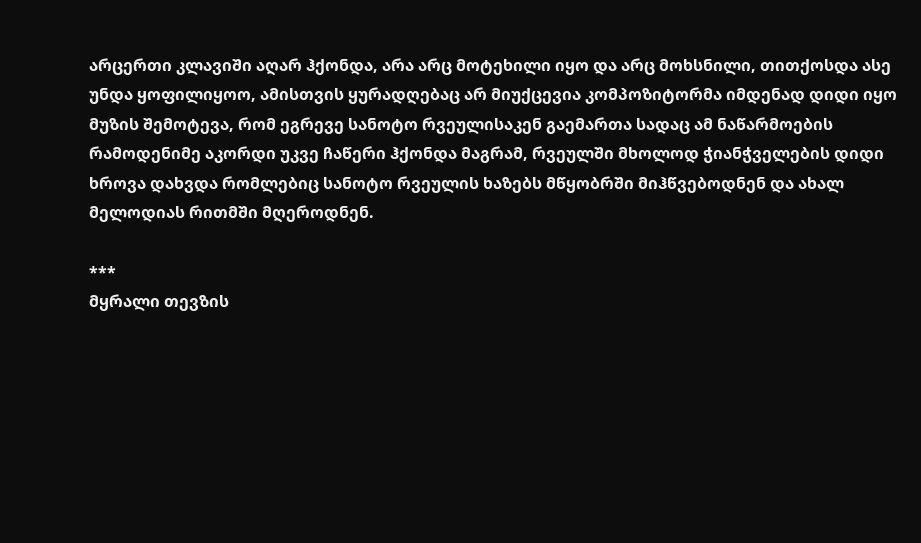არცერთი კლავიში აღარ ჰქონდა, არა არც მოტეხილი იყო და არც მოხსნილი, თითქოსდა ასე უნდა ყოფილიყოო, ამისთვის ყურადღებაც არ მიუქცევია კომპოზიტორმა იმდენად დიდი იყო მუზის შემოტევა, რომ ეგრევე სანოტო რვეულისაკენ გაემართა სადაც ამ ნაწარმოების რამოდენიმე აკორდი უკვე ჩაწერი ჰქონდა მაგრამ, რვეულში მხოლოდ ჭიანჭველების დიდი ხროვა დახვდა რომლებიც სანოტო რვეულის ხაზებს მწყობრში მიჰწვებოდნენ და ახალ მელოდიას რითმში მღეროდნენ.

***
მყრალი თევზის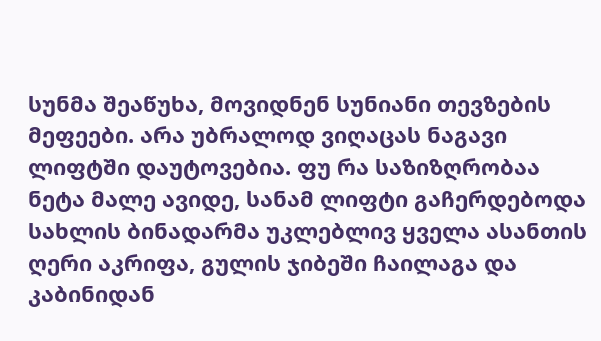სუნმა შეაწუხა, მოვიდნენ სუნიანი თევზების მეფეები. არა უბრალოდ ვიღაცას ნაგავი ლიფტში დაუტოვებია. ფუ რა საზიზღრობაა ნეტა მალე ავიდე, სანამ ლიფტი გაჩერდებოდა სახლის ბინადარმა უკლებლივ ყველა ასანთის ღერი აკრიფა, გულის ჯიბეში ჩაილაგა და კაბინიდან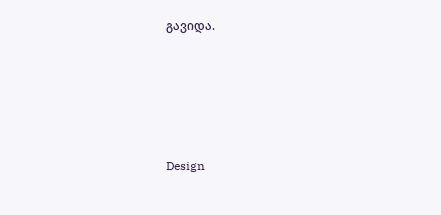გავიდა.






Design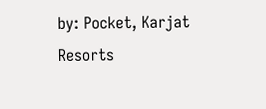by: Pocket, Karjat Resorts